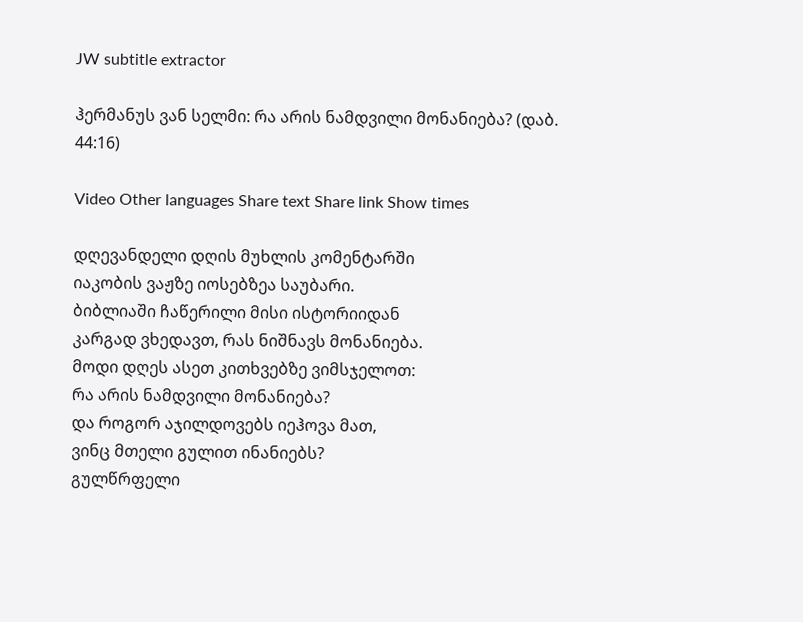JW subtitle extractor

ჰერმანუს ვან სელმი: რა არის ნამდვილი მონანიება? (დაბ. 44:16)

Video Other languages Share text Share link Show times

დღევანდელი დღის მუხლის კომენტარში
იაკობის ვაჟზე იოსებზეა საუბარი.
ბიბლიაში ჩაწერილი მისი ისტორიიდან
კარგად ვხედავთ, რას ნიშნავს მონანიება.
მოდი დღეს ასეთ კითხვებზე ვიმსჯელოთ:
რა არის ნამდვილი მონანიება?
და როგორ აჯილდოვებს იეჰოვა მათ,
ვინც მთელი გულით ინანიებს?
გულწრფელი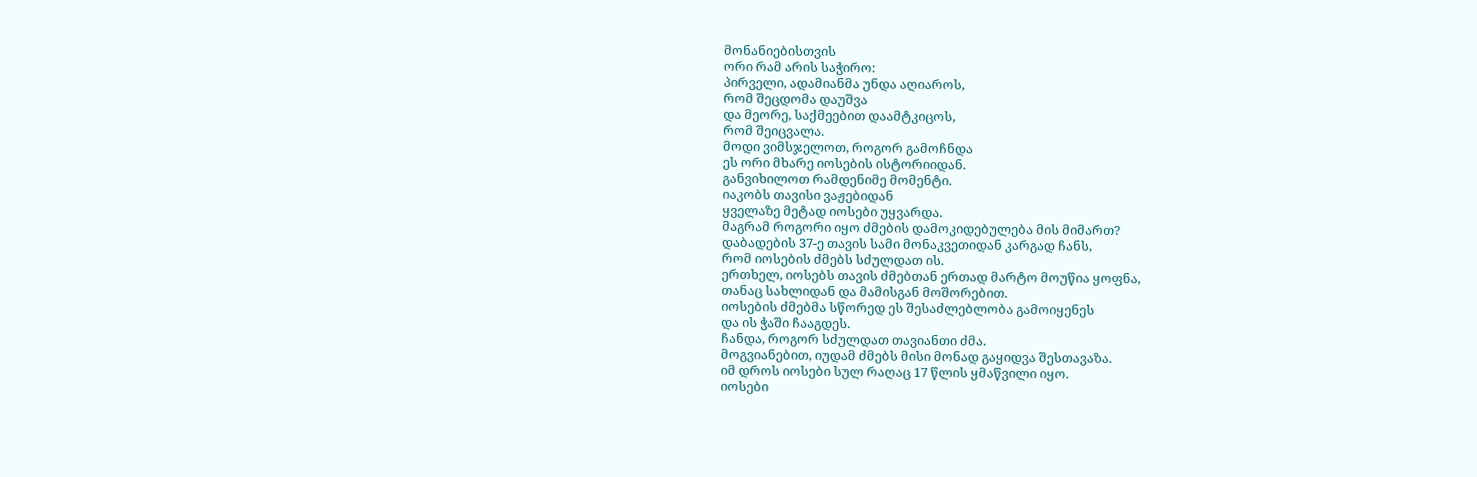მონანიებისთვის
ორი რამ არის საჭირო:
პირველი, ადამიანმა უნდა აღიაროს,
რომ შეცდომა დაუშვა
და მეორე, საქმეებით დაამტკიცოს,
რომ შეიცვალა.
მოდი ვიმსჯელოთ, როგორ გამოჩნდა
ეს ორი მხარე იოსების ისტორიიდან.
განვიხილოთ რამდენიმე მომენტი.
იაკობს თავისი ვაჟებიდან
ყველაზე მეტად იოსები უყვარდა.
მაგრამ როგორი იყო ძმების დამოკიდებულება მის მიმართ?
დაბადების 37-ე თავის სამი მონაკვეთიდან კარგად ჩანს,
რომ იოსების ძმებს სძულდათ ის.
ერთხელ, იოსებს თავის ძმებთან ერთად მარტო მოუწია ყოფნა,
თანაც სახლიდან და მამისგან მოშორებით.
იოსების ძმებმა სწორედ ეს შესაძლებლობა გამოიყენეს
და ის ჭაში ჩააგდეს.
ჩანდა, როგორ სძულდათ თავიანთი ძმა.
მოგვიანებით, იუდამ ძმებს მისი მონად გაყიდვა შესთავაზა.
იმ დროს იოსები სულ რაღაც 17 წლის ყმაწვილი იყო.
იოსები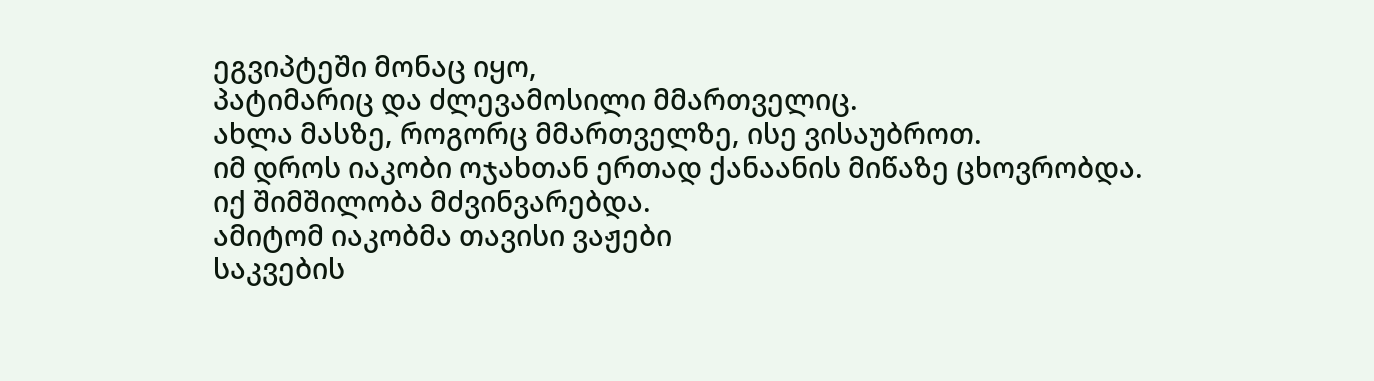ეგვიპტეში მონაც იყო,
პატიმარიც და ძლევამოსილი მმართველიც.
ახლა მასზე, როგორც მმართველზე, ისე ვისაუბროთ.
იმ დროს იაკობი ოჯახთან ერთად ქანაანის მიწაზე ცხოვრობდა.
იქ შიმშილობა მძვინვარებდა.
ამიტომ იაკობმა თავისი ვაჟები
საკვების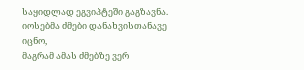საყიდლად ეგვიპტეში გაგზავნა.
იოსებმა ძმები დანახვისთანავე იცნო,
მაგრამ ამას ძმებზე ვერ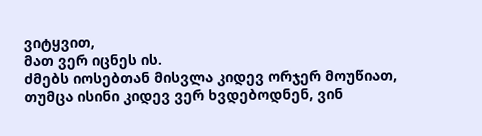ვიტყვით,
მათ ვერ იცნეს ის.
ძმებს იოსებთან მისვლა კიდევ ორჯერ მოუწიათ,
თუმცა ისინი კიდევ ვერ ხვდებოდნენ, ვინ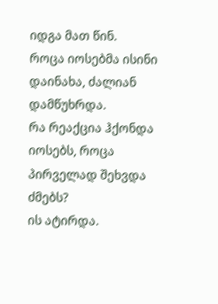იდგა მათ წინ.
როცა იოსებმა ისინი დაინახა, ძალიან დამწუხრდა.
რა რეაქცია ჰქონდა იოსებს, როცა პირველად შეხვდა ძმებს?
ის ატირდა.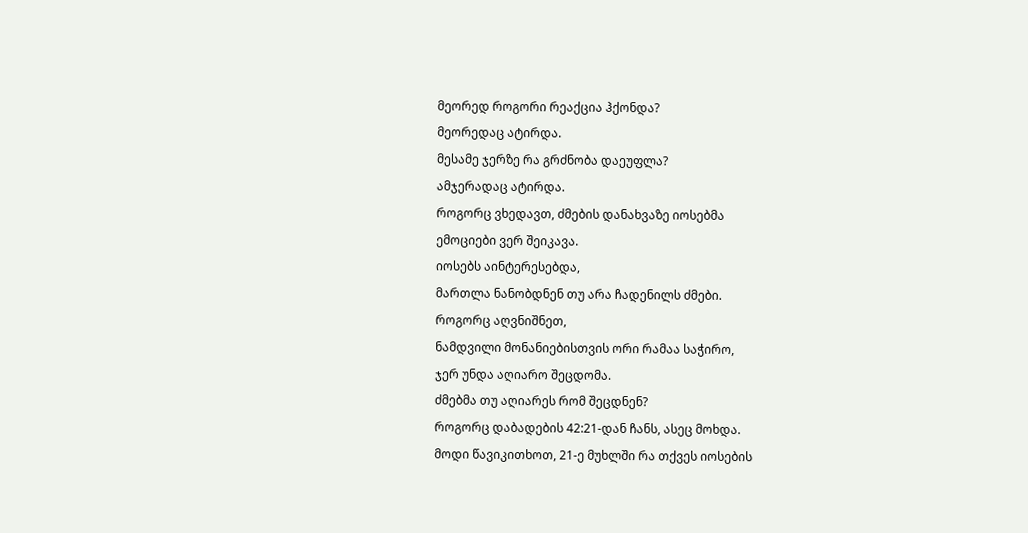მეორედ როგორი რეაქცია ჰქონდა?
მეორედაც ატირდა.
მესამე ჯერზე რა გრძნობა დაეუფლა?
ამჯერადაც ატირდა.
როგორც ვხედავთ, ძმების დანახვაზე იოსებმა
ემოციები ვერ შეიკავა.
იოსებს აინტერესებდა,
მართლა ნანობდნენ თუ არა ჩადენილს ძმები.
როგორც აღვნიშნეთ,
ნამდვილი მონანიებისთვის ორი რამაა საჭირო,
ჯერ უნდა აღიარო შეცდომა.
ძმებმა თუ აღიარეს რომ შეცდნენ?
როგორც დაბადების 42:21-დან ჩანს, ასეც მოხდა.
მოდი წავიკითხოთ, 21-ე მუხლში რა თქვეს იოსების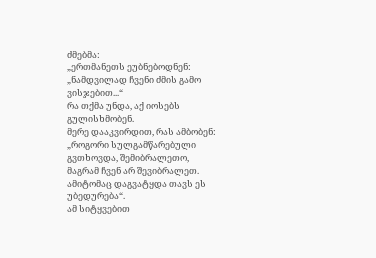ძმებმა:
„ერთმანეთს ეუბნებოდნენ:
„ნამდვილად ჩვენი ძმის გამო ვისჯებით...“
რა თქმა უნდა, აქ იოსებს გულისხმობენ.
მერე დააკვირდით, რას ამბობენ:
„როგორი სულგამწარებული გვთხოვდა, შემიბრალეთო,
მაგრამ ჩვენ არ შევიბრალეთ.
ამიტომაც დაგვატყდა თავს ეს უბედურება“.
ამ სიტყვებით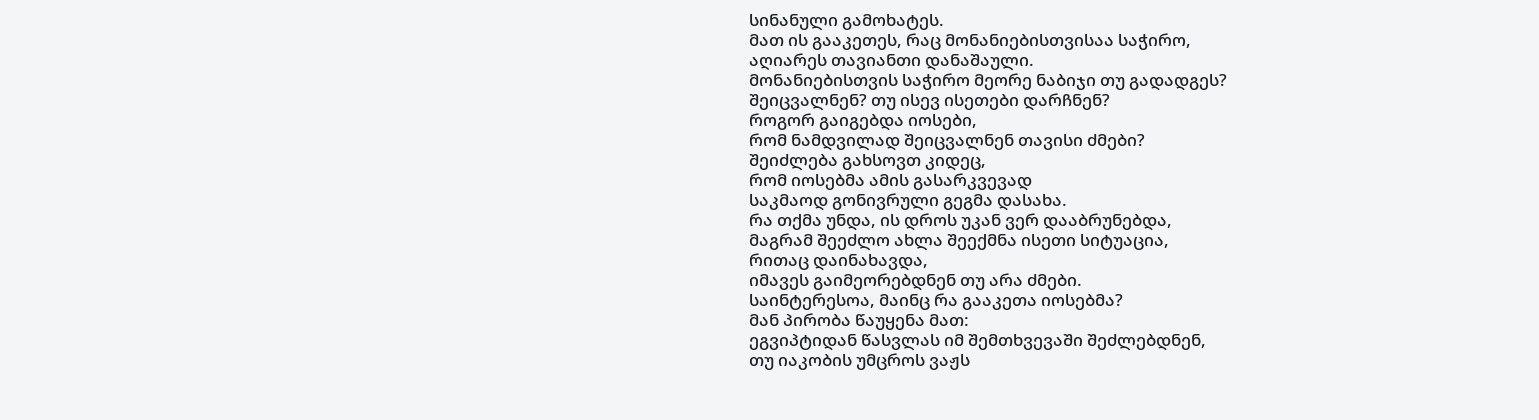სინანული გამოხატეს.
მათ ის გააკეთეს, რაც მონანიებისთვისაა საჭირო,
აღიარეს თავიანთი დანაშაული.
მონანიებისთვის საჭირო მეორე ნაბიჯი თუ გადადგეს?
შეიცვალნენ? თუ ისევ ისეთები დარჩნენ?
როგორ გაიგებდა იოსები,
რომ ნამდვილად შეიცვალნენ თავისი ძმები?
შეიძლება გახსოვთ კიდეც,
რომ იოსებმა ამის გასარკვევად
საკმაოდ გონივრული გეგმა დასახა.
რა თქმა უნდა, ის დროს უკან ვერ დააბრუნებდა,
მაგრამ შეეძლო ახლა შეექმნა ისეთი სიტუაცია,
რითაც დაინახავდა,
იმავეს გაიმეორებდნენ თუ არა ძმები.
საინტერესოა, მაინც რა გააკეთა იოსებმა?
მან პირობა წაუყენა მათ:
ეგვიპტიდან წასვლას იმ შემთხვევაში შეძლებდნენ,
თუ იაკობის უმცროს ვაჟს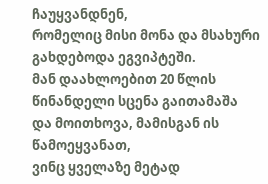ჩაუყვანდნენ,
რომელიც მისი მონა და მსახური გახდებოდა ეგვიპტეში.
მან დაახლოებით 20 წლის წინანდელი სცენა გაითამაშა
და მოითხოვა, მამისგან ის წამოეყვანათ,
ვინც ყველაზე მეტად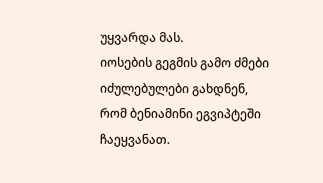უყვარდა მას.
იოსების გეგმის გამო ძმები იძულებულები გახდნენ,
რომ ბენიამინი ეგვიპტეში ჩაეყვანათ.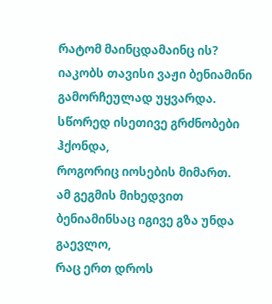რატომ მაინცდამაინც ის?
იაკობს თავისი ვაჟი ბენიამინი გამორჩეულად უყვარდა.
სწორედ ისეთივე გრძნობები ჰქონდა,
როგორიც იოსების მიმართ.
ამ გეგმის მიხედვით
ბენიამინსაც იგივე გზა უნდა გაევლო,
რაც ერთ დროს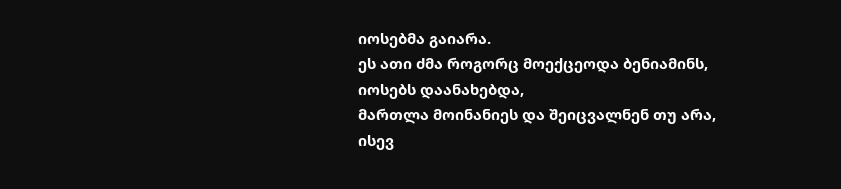იოსებმა გაიარა.
ეს ათი ძმა როგორც მოექცეოდა ბენიამინს,
იოსებს დაანახებდა,
მართლა მოინანიეს და შეიცვალნენ თუ არა,
ისევ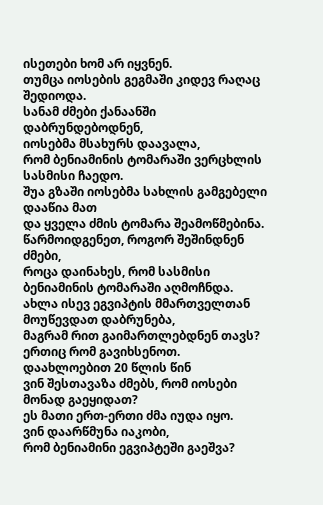ისეთები ხომ არ იყვნენ.
თუმცა იოსების გეგმაში კიდევ რაღაც შედიოდა.
სანამ ძმები ქანაანში დაბრუნდებოდნენ,
იოსებმა მსახურს დაავალა,
რომ ბენიამინის ტომარაში ვერცხლის სასმისი ჩაედო.
შუა გზაში იოსებმა სახლის გამგებელი დააწია მათ
და ყველა ძმის ტომარა შეამოწმებინა.
წარმოიდგენეთ, როგორ შეშინდნენ ძმები,
როცა დაინახეს, რომ სასმისი ბენიამინის ტომარაში აღმოჩნდა.
ახლა ისევ ეგვიპტის მმართველთან მოუწევდათ დაბრუნება,
მაგრამ რით გაიმართლებდნენ თავს?
ერთიც რომ გავიხსენოთ.
დაახლოებით 20 წლის წინ
ვინ შესთავაზა ძმებს, რომ იოსები მონად გაეყიდათ?
ეს მათი ერთ-ერთი ძმა იუდა იყო.
ვინ დაარწმუნა იაკობი,
რომ ბენიამინი ეგვიპტეში გაეშვა?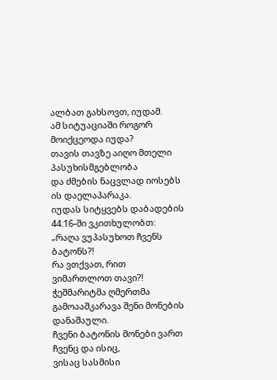ალბათ გახსოვთ, იუდამ.
ამ სიტუაციაში როგორ მოიქცეოდა იუდა?
თავის თავზე აიღო მთელი პასუხისმგებლობა
და ძმების ნაცვლად იოსებს ის დაელაპარაკა.
იუდას სიტყვებს დაბადების 44:16-ში ვკითხულობთ:
„რაღა ვუპასუხოთ ჩვენს ბატონს?!
რა ვთქვათ, რით ვიმართლოთ თავი?!
ჭეშმარიტმა ღმერთმა გამოააშკარავა შენი მონების დანაშაული.
ჩვენი ბატონის მონები ვართ ჩვენც და ისიც,
ვისაც სასმისი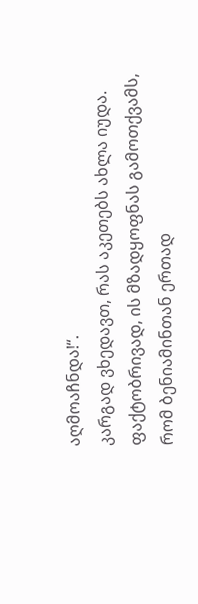აღმოაჩნდა!“.
კარგად ვხედავთ, რას აკეთებს ახლა იუდა.
ფაქტობრივად, ის მზადყოფნას გამოთქვამს,
რომ ბენიამინთან ერთად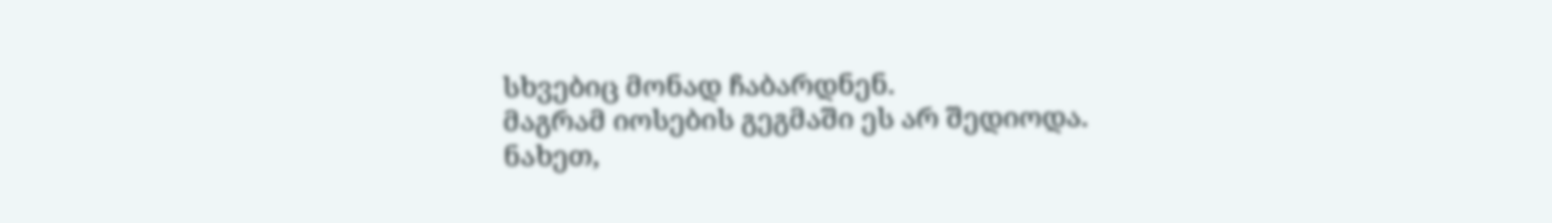სხვებიც მონად ჩაბარდნენ.
მაგრამ იოსების გეგმაში ეს არ შედიოდა.
ნახეთ,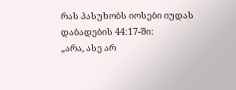რას პასუხობს იოსები იუდას დაბადების 44:17-ში:
„არა, ასე არ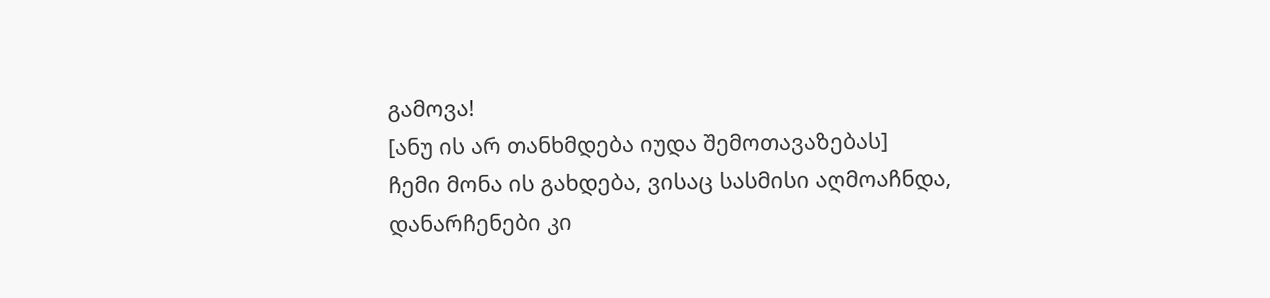გამოვა!
[ანუ ის არ თანხმდება იუდა შემოთავაზებას]
ჩემი მონა ის გახდება, ვისაც სასმისი აღმოაჩნდა,
დანარჩენები კი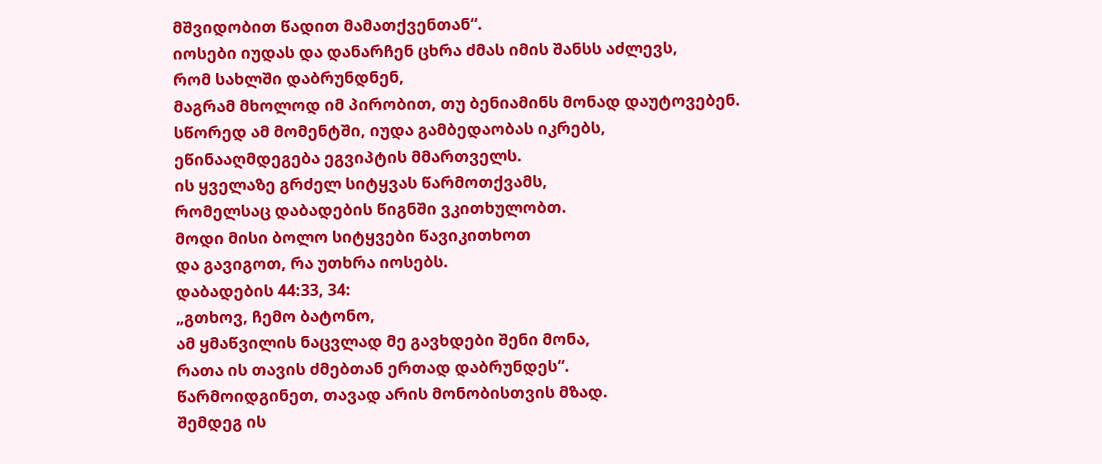მშვიდობით წადით მამათქვენთან“.
იოსები იუდას და დანარჩენ ცხრა ძმას იმის შანსს აძლევს,
რომ სახლში დაბრუნდნენ,
მაგრამ მხოლოდ იმ პირობით, თუ ბენიამინს მონად დაუტოვებენ.
სწორედ ამ მომენტში, იუდა გამბედაობას იკრებს,
ეწინააღმდეგება ეგვიპტის მმართველს.
ის ყველაზე გრძელ სიტყვას წარმოთქვამს,
რომელსაც დაბადების წიგნში ვკითხულობთ.
მოდი მისი ბოლო სიტყვები წავიკითხოთ
და გავიგოთ, რა უთხრა იოსებს.
დაბადების 44:33, 34:
„გთხოვ, ჩემო ბატონო,
ამ ყმაწვილის ნაცვლად მე გავხდები შენი მონა,
რათა ის თავის ძმებთან ერთად დაბრუნდეს“.
წარმოიდგინეთ, თავად არის მონობისთვის მზად.
შემდეგ ის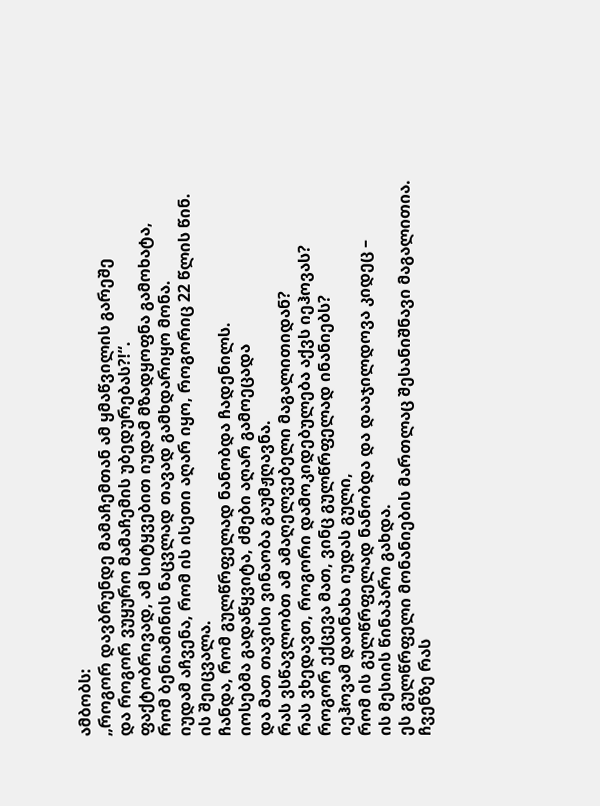ამბობს:
„როგორ დავბრუნდე მამაჩემთან ამ ყმაწვილის გარეშე
და როგორ ვუყურო მამაჩემის უბედურებას?!“.
ფაქტობრივად, ამ სიტყვებით იუდამ მზადყოფნა გამოხატა,
რომ ბენიამინის ნაცვლად თავად გამხდარიყო მონა.
იუდამ აჩვენა, რომ ის ისეთი აღარ იყო, როგორიც 22 წლის წინ.
ის შეიცვალა.
ჩანდა, რომ გულწრფელად ნანობდა ჩადენილს.
იოსებმა გადაწყვიტა, ძმები აღარ გამოეცადა
და მათ თავისი ვინაობა გაუმჟღავნა.
რას ვსწავლობთ ამ ამაღელვებელი მაგალითიდან?
რას ვხედავთ, როგორი დამოკიდებულება აქვს იეჰოვას?
როგორ ექცევა მათ, ვინც გულწრფელად ინანიებს?
იეჰოვამ დაინახა იუდას გული,
რომ ის გულწრფელად ნანობდა და დააჯილდოვა კიდეც –
ის მესიის წინაპარი გახდა.
ეს გულწრფელი მონანიების მართლაც შესანიშნავი მაგალითია.
ჩვენზე რას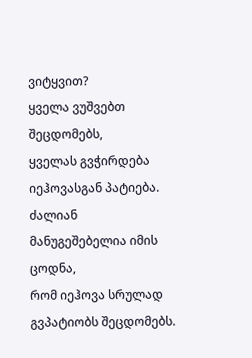ვიტყვით?
ყველა ვუშვებთ შეცდომებს,
ყველას გვჭირდება იეჰოვასგან პატიება.
ძალიან მანუგეშებელია იმის ცოდნა,
რომ იეჰოვა სრულად გვპატიობს შეცდომებს.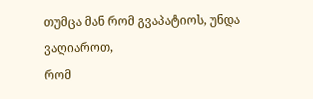თუმცა მან რომ გვაპატიოს, უნდა ვაღიაროთ,
რომ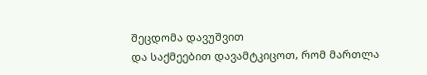შეცდომა დავუშვით
და საქმეებით დავამტკიცოთ, რომ მართლა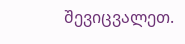შევიცვალეთ.